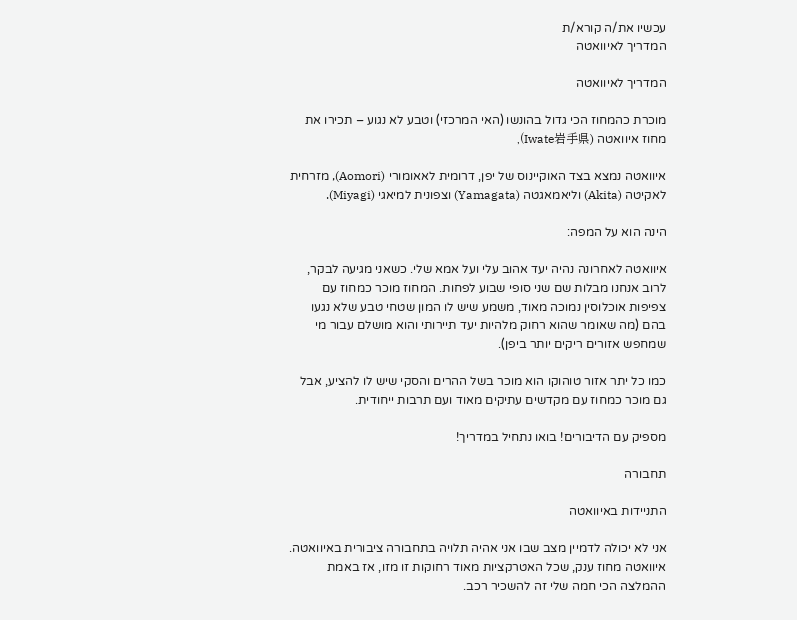עכשיו את/ה קורא/ת
המדריך לאיוואטה

המדריך לאיוואטה

מוכרת כהמחוז הכי גדול בהונשו (האי המרכזי) וטבע לא נגוע – תכירו את מחוז איוואטה (Iwate岩手県),

איוואטה נמצא בצד האוקיינוס של יפן, דרומית לאאומורי (Aomori), מזרחית לאקיטה (Akita) וליאמאגטה (Yamagata) וצפונית למיאגי (Miyagi).

הינה הוא על המפה:

איוואטה לאחרונה נהיה יעד אהוב עלי ועל אמא שלי. כשאני מגיעה לבקר, לרוב אנחנו מבלות שם שני סופי שבוע לפחות. המחוז מוכר כמחוז עם צפיפות אוכלוסין נמוכה מאוד, משמע שיש לו המון שטחי טבע שלא נגעו בהם (מה שאומר שהוא רחוק מלהיות יעד תיירותי והוא מושלם עבור מי שמחפש אזורים ריקים יותר ביפן).

כמו כל יתר אזור טוהוקו הוא מוכר בשל ההרים והסקי שיש לו להציע, אבל גם מוכר כמחוז עם מקדשים עתיקים מאוד ועם תרבות ייחודית.

מספיק עם הדיבורים! בואו נתחיל במדריך!

תחבורה

התניידות באיוואטה

אני לא יכולה לדמיין מצב שבו אני אהיה תלויה בתחבורה ציבורית באיוואטה. איוואטה מחוז ענק, שכל האטרקציות מאוד רחוקות זו מזו, אז באמת ההמלצה הכי חמה שלי זה להשכיר רכב.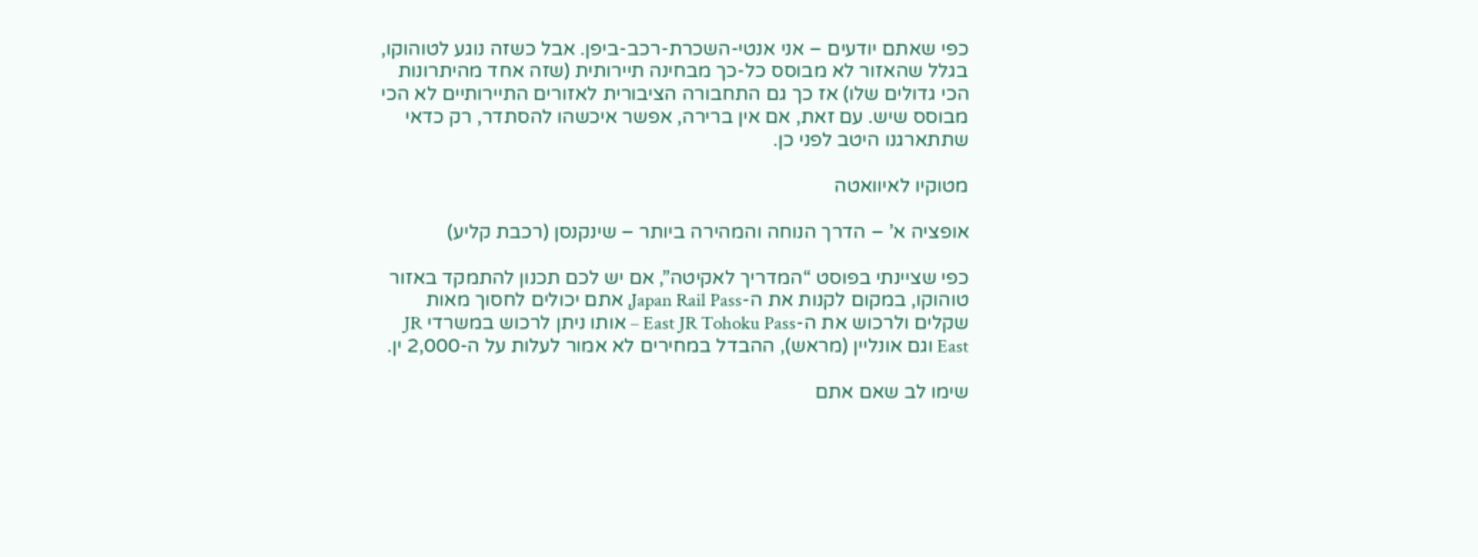כפי שאתם יודעים – אני אנטי-השכרת-רכב-ביפן. אבל כשזה נוגע לטוהוקו, בגלל שהאזור לא מבוסס כל-כך מבחינה תיירותית (שזה אחד מהיתרונות הכי גדולים שלו) אז כך גם התחבורה הציבורית לאזורים התיירותיים לא הכי מבוסס שיש. עם זאת, אם אין ברירה, אפשר איכשהו להסתדר, רק כדאי שתתארגנו היטב לפני כן.

מטוקיו לאיוואטה

אופציה א’ – הדרך הנוחה והמהירה ביותר – שינקנסן (רכבת קליע)

כפי שציינתי בפוסט “המדריך לאקיטה”, אם יש לכם תכנון להתמקד באזור טוהוקו, במקום לקנות את ה-Japan Rail Pass, אתם יכולים לחסוך מאות שקלים ולרכוש את ה-East JR Tohoku Pass – אותו ניתן לרכוש במשרדי JR East וגם אונליין (מראש), ההבדל במחירים לא אמור לעלות על ה-2,000 ין.

שימו לב שאם אתם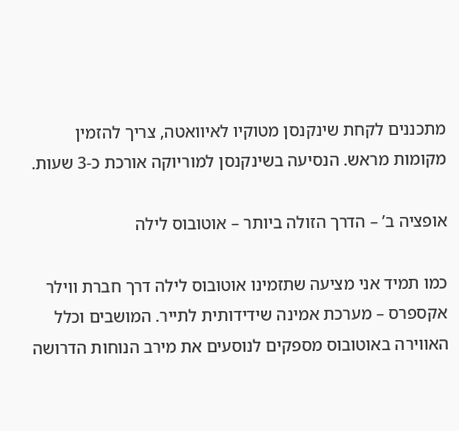מתכננים לקחת שינקנסן מטוקיו לאיוואטה, צריך להזמין מקומות מראש. הנסיעה בשינקנסן למוריוקה אורכת כ-3 שעות.

אופציה ב’ – הדרך הזולה ביותר – אוטובוס לילה

כמו תמיד אני מציעה שתזמינו אוטובוס לילה דרך חברת ווילר אקספרס – מערכת אמינה שידידותית לתייר. המושבים וכלל האווירה באוטובוס מספקים לנוסעים את מירב הנוחות הדרושה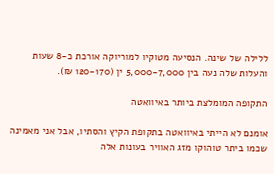ללילה של שינה. הנסיעה מטוקיו למוריוקה אורכת כ-8 שעות והעלות שלה נעה בין 5,000-7,000 ין (120-170 ₪).

התקופה המומלצת ביותר באיוואטה

אומנם לא הייתי באיוואטה בתקופת הקיץ והסתיו, אבל אני מאמינה שכמו ביתר טוהוקו מזג האוויר בעונות אלה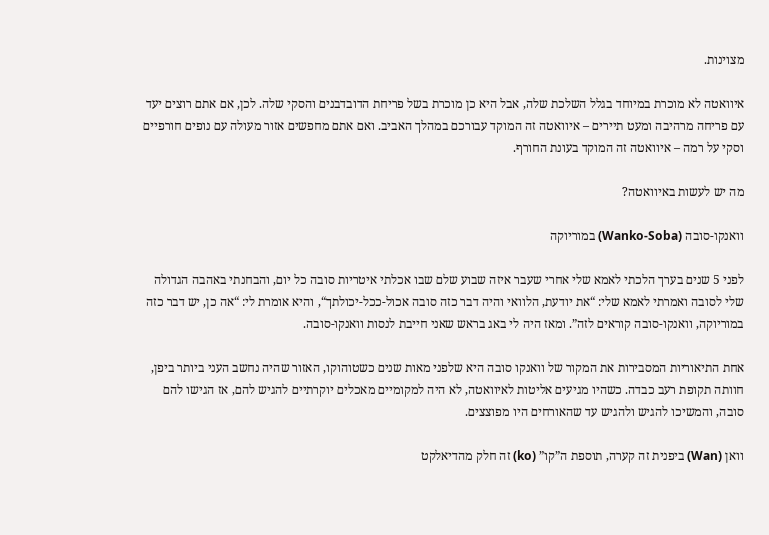מצוינות.

איוואטה לא מוכרת במיוחד בגלל השלכת שלה, אבל היא כן מוכרת בשל פריחת הדובדבנים והסקי שלה. לכן, אם אתם רוצים יעד עם פריחה מרהיבה ומעט תיירים – איוואטה זה המוקד עבורכם במהלך האביב. ואם אתם מחפשים אזור מעולה עם נופים חורפיים וסקי על רמה – איוואטה זה המוקד בעונת החורף.

מה יש לעשות באיוואטה?

וואנקו-סובה (Wanko-Soba) במוריוקה

לפני 5 שנים בערך הלכתי לאמא שלי אחרי שעבר איזה שבוע שלם שבו אכלתי איטריות סובה כל יום, והבחנתי באהבה הגדולה שלי לסובה ואמרתי לאמא שלי: “את יודעת, הלוואי והיה דבר כזה סובה אכול-ככל-יכולתך“, והיא אומרת לי: “אה כן, יש דבר כזה במוריוקה, וואנקו-סובה קוראים לזה”. ומאז היה לי באג בראש שאני חייבת לנסות וואנקו-סובה.

אחת התיאוריות המסבירות את המקור של וואנקו סובה היא שלפני מאות שנים כשטוהוקו, האזור שהיה נחשב העני ביותר ביפן, חוותה תקופת רעב כבדה. כשהיו מגיעים אליטות לאיוואטה, לא היה למקומיים מאכלים יוקרתיים להגיש להם, אז הגישו להם סובה, והמשיכו להגיש ולהגיש עד שהאורחים היו מפוצצים.

וואן (Wan) ביפנית זה קערה, תוספת ה”קו” (ko) זה חלק מהדיאלקט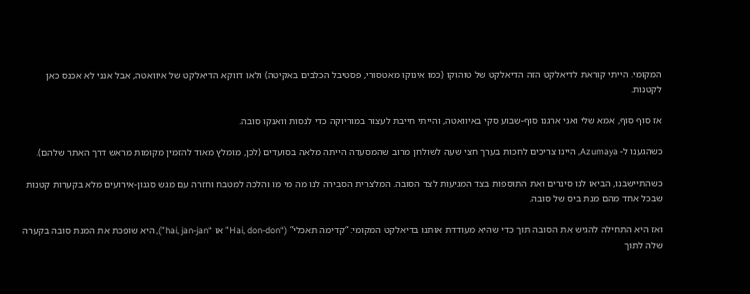המקומי. הייתי קוראת לדיאלקט הזה הדיאלקט של טוהוקו (כמו אינוקו מאטסורי, פסטיבל הכלבים באקיטה) ולאו דווקא הדיאלקט של איוואטה, אבל אנני לא אכנס כאן לקטנות.

אז סוף סוף, אמא שלי ואני ארגנו סוף-שבוע סקי באיוואטה, והייתי חייבת לעצור במוריוקה כדי לנסות וואנקו סובה.

כשהגענו ל- Azumaya, היינו צריכים לחכות בערך חצי שעה לשולחן מרוב שהמסעדה הייתה מלאה בסועדים (לכן, מומלץ מאוד להזמין מקומות מראש דרך האתר שלהם).

כשהתיישבנו, הביאו לנו סינרים ואת התוספות בצד המגיעות לצד הסובה. המלצרית הסבירה לנו מה מי מו והלכה למטבח וחזרה עם מגש סגנון-אירועים מלא בקערות קטנות שבכל אחד מהם מנת ביס של סובה.

ואז היא התחילה להגיש את הסובה תוך כדי שהיא מעודדת אותנו בדיאלקט המקומי: “קדימה תאכלי” (“Hai, don-don” או “hai, jan-jan”), היא שופכת את המנת סובה בקערה שלה לתוך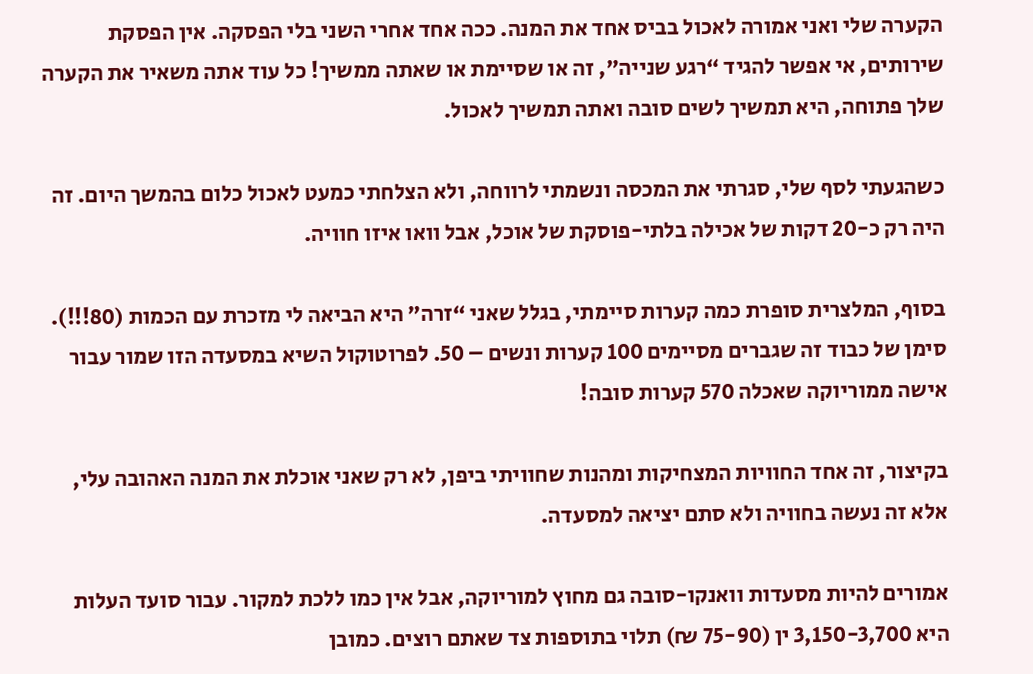הקערה שלי ואני אמורה לאכול בביס אחד את המנה. ככה אחד אחרי השני בלי הפסקה. אין הפסקת שירותים, אי אפשר להגיד “רגע שנייה”, זה או שסיימת או שאתה ממשיך! כל עוד אתה משאיר את הקערה שלך פתוחה, היא תמשיך לשים סובה ואתה תמשיך לאכול.

כשהגעתי לסף שלי, סגרתי את המכסה ונשמתי לרווחה, ולא הצלחתי כמעט לאכול כלום בהמשך היום. זה היה רק כ-20 דקות של אכילה בלתי-פוסקת של אוכל, אבל וואו איזו חוויה.

בסוף, המלצרית סופרת כמה קערות סיימתי, בגלל שאני “זרה” היא הביאה לי מזכרת עם הכמות (80!!!). סימן של כבוד זה שגברים מסיימים 100 קערות ונשים – 50. לפרוטוקול השיא במסעדה הזו שמור עבור אישה ממוריוקה שאכלה 570 קערות סובה!

בקיצור, זה אחד החוויות המצחיקות ומהנות שחוויתי ביפן, לא רק שאני אוכלת את המנה האהובה עלי, אלא זה נעשה בחוויה ולא סתם יציאה למסעדה.

אמורים להיות מסעדות וואנקו-סובה גם מחוץ למוריוקה, אבל אין כמו ללכת למקור. עבור סועד העלות היא 3,150-3,700 ין (75-90 ₪) תלוי בתוספות צד שאתם רוצים. כמובן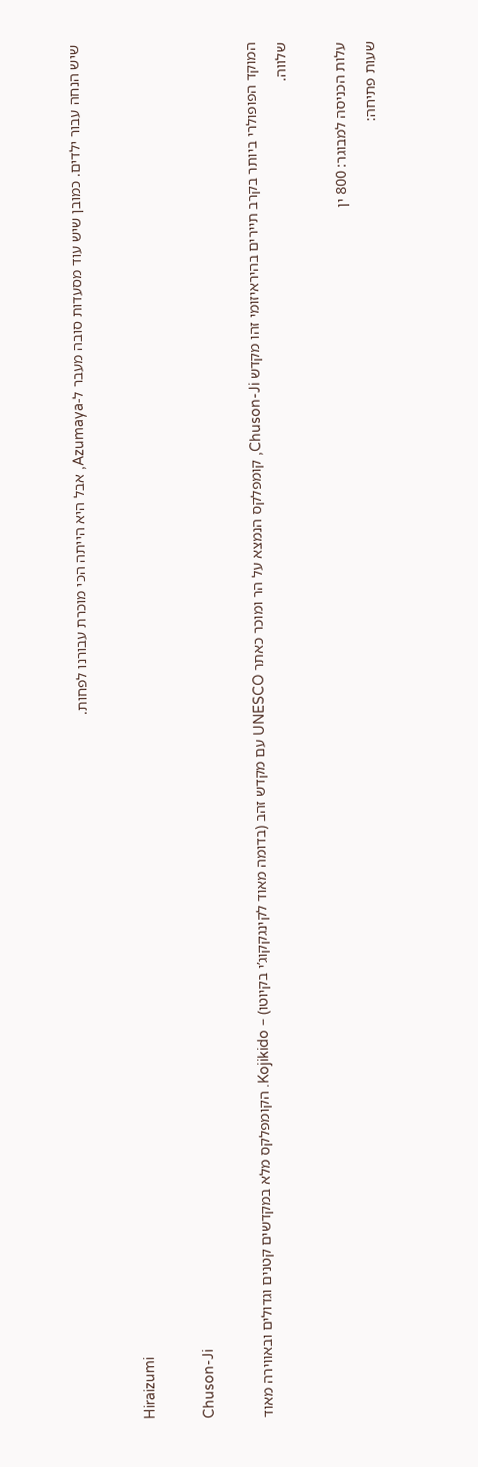שיש הנחה עבור ילדים. כמובן שיש עוד מסעדות סובה מעבר ל-Azumaya, אבל היא הייתה הכי מוכרת עבורנו לפחות.

Hiraizumi

Chuson-Ji

המוקד הפופולרי ביותר בקרב תיירים בהיראיזומי זהו מקדש Chuson-Ji, קומפלקס הנמצא על הר ומוכר כאתר UNESCO עם מקדש זהב (בדומה מאוד לקינגקקוג’י בקיוטו) – Kojikido. הקומפלקס מלא במקדשים קטנים וגדולים ובאווירה מאוד שלווה.

עלות הכניסה למבוגר: 800 ין
שעות פתיחה: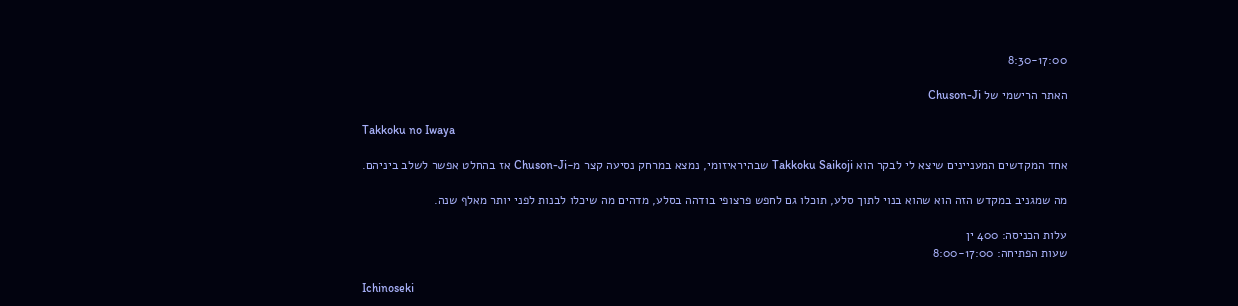8:30-17:00

האתר הרישמי של Chuson-Ji

Takkoku no Iwaya

אחד המקדשים המעניינים שיצא לי לבקר הוא Takkoku Saikoji שבהיראיזומי, נמצא במרחק נסיעה קצר מ-Chuson-Ji אז בהחלט אפשר לשלב ביניהם.

מה שמגניב במקדש הזה הוא שהוא בנוי לתוך סלע, תוכלו גם לחפש פרצופי בודהה בסלע, מדהים מה שיכלו לבנות לפני יותר מאלף שנה.

עלות הכניסה: 400 ין
שעות הפתיחה: 8:00-17:00

Ichinoseki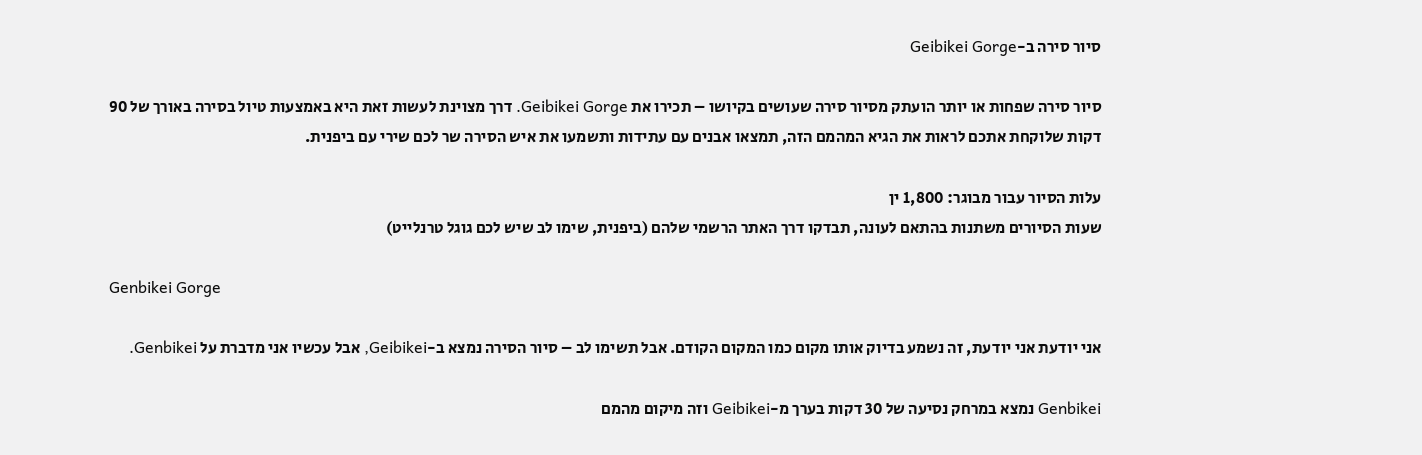סיור סירה ב-Geibikei Gorge

סיור סירה שפחות או יותר הועתק מסיור סירה שעושים בקיושו – תכירו את Geibikei Gorge. דרך מצוינת לעשות זאת היא באמצעות טיול בסירה באורך של 90 דקות שלוקחת אתכם לראות את הגיא המהמם הזה, תמצאו אבנים עם עתידות ותשמעו את איש הסירה שר לכם שירי עם ביפנית.

עלות הסיור עבור מבוגר: 1,800 ין
שעות הסיורים משתנות בהתאם לעונה, תבדקו דרך האתר הרשמי שלהם (ביפנית, שימו לב שיש לכם גוגל טרנלייט)

Genbikei Gorge

אני יודעת אני יודעת, זה נשמע בדיוק אותו מקום כמו המקום הקודם. אבל תשימו לב – סיור הסירה נמצא ב-Geibikei, אבל עכשיו אני מדברת על Genbikei.

Genbikei נמצא במרחק נסיעה של 30 דקות בערך מ-Geibikei וזה מיקום מהמם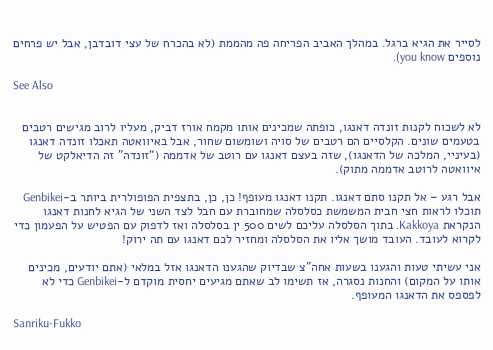לסייר את הגיא ברגל. במהלך האביב הפריחה פה מהממת (לא בהכרח של עצי דובדבן, אבל יש פרחים נוספים you know).

See Also


לא לשכוח לקנות זונדה דאנגו, כופתה שמכינים אותו מקמח אורז דביק, מעליו לרוב מגישים רטבים בטעמים שונים. הקלסיים הם רטבים של סויה ושומשום שחור, אבל באיוואטה תאכלו זונדה דאנגו (בעיניי, המלכה של הדאנגו), שזה בעצם דאנגו עם רוטב של אדממה (“זונדה” זה הדיאלקט של איוואטה לרוטב אדממה מתוק).

אבל רגע – אל תקנו סתם דאנגו. תקנו דאנגו מעופף! כן, כן, בתצפית הפופולרית ביותר ב-Genbikei תוכלו לראות חצי חבית המשמשת כסלסלה שמחוברת עם חבל לצד השני של הגיא לחנות דאנגו הנקראת Kakkoya. בתוך הסלסלה עליכם לשים 500 ין בסלסלה ואז לדפוק עם הפטיש על הפעמון כדי לקרוא לעובד. העובד מושך אליו את הסלסלה ומחזיר לכם דאנגו עם תה ירוק!

אני עשיתי טעות והגענו בשעות אחה”צ שבדיוק שהגענו הדאנגו אזל במלאי (אתם יודעים, מכינים אותו על המקום) והחנות נסגרה, אז תשימו לב שאתם מגיעים יחסית מוקדם ל-Genbikei כדי לא לפספס את הדאנגו המעופף.

Sanriku-Fukko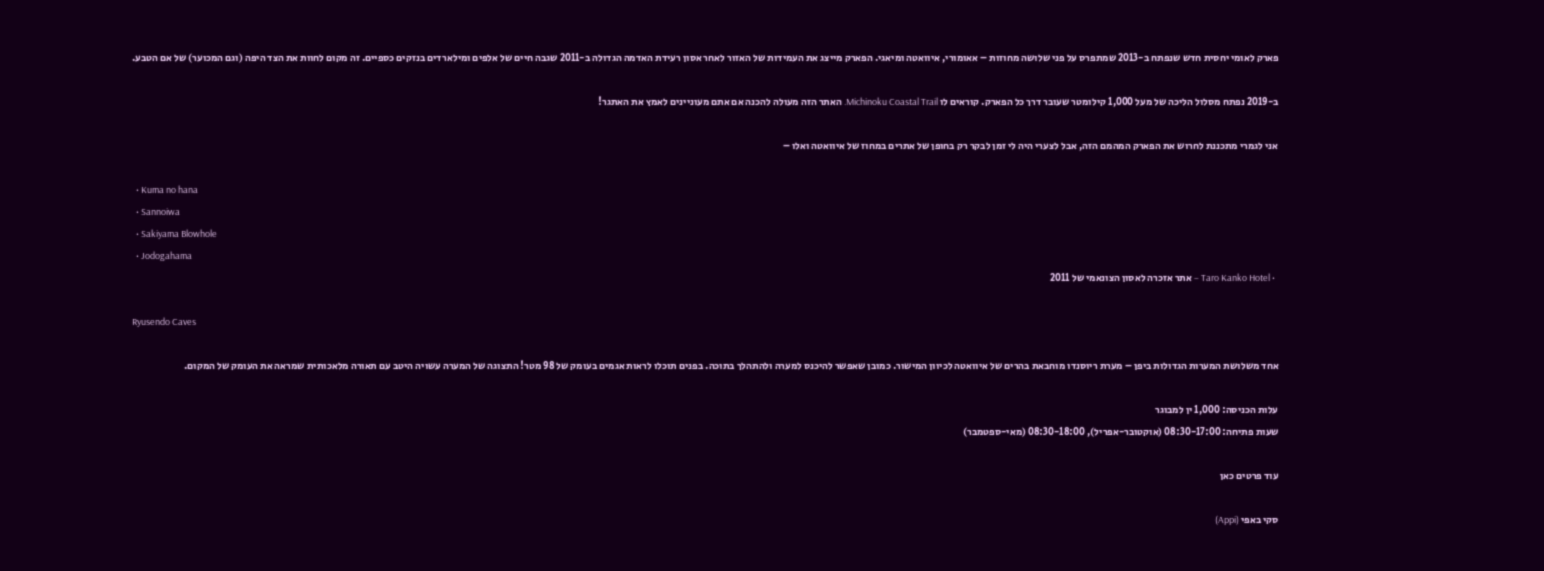פארק לאומי יחסית חדש שנפתח ב-2013 שמתפרס על פני שלושה מחוזות – אאומורי, איוואטה ומיאגי. הפארק מייצג את העמידות של האזור לאחר אסון רעידת האדמה הגדולה ב-2011 שגבה חיים של אלפים ומילארדים בנזקים כספיים. זה מקום לחוות את הצד היפה (וגם המכוער) של אם הטבע.

ב-2019 נפתח מסלול הליכה של מעל 1,000 קילומטר שעובר דרך כל הפארק. קוראים לו Michinoku Coastal Trail. האתר הזה מעולה להכנה אם אתם מעוניינים לאמץ את האתגר!

אני לגמרי מתכננת לחרוש את הפארק המהמם הזה, אבל לצערי היה לי זמן לבקר רק בחופן של אתרים במחוז של איוואטה ואלו –

  • Kuma no hana
  • Sannoiwa
  • Sakiyama Blowhole
  • Jodogahama
  • Taro Kanko Hotel – אתר אזכרה לאסון הצונאמי של 2011

Ryusendo Caves

אחד משלושת המערות הגדולות ביפן – מערת ריוסנדו מוחבאת בהרים של איוואטה לכיוון המישור. כמובן שאפשר להיכנס למערה ולהתהלך בתוכה. בפנים תוכלו לראות אגמים בעומק של 98 מטר! התצוגה של המערה עשויה היטב עם תאורה מלאכותית שמראה את העומק של המקום.

עלות הכניסה: 1,000 ין למבוגר
שעות פתיחה: 08:30-17:00 (אוקטובר-אפריל), 08:30-18:00 (מאי-ספטמבר)

עוד פרטים כאן

סקי באפי (Appi)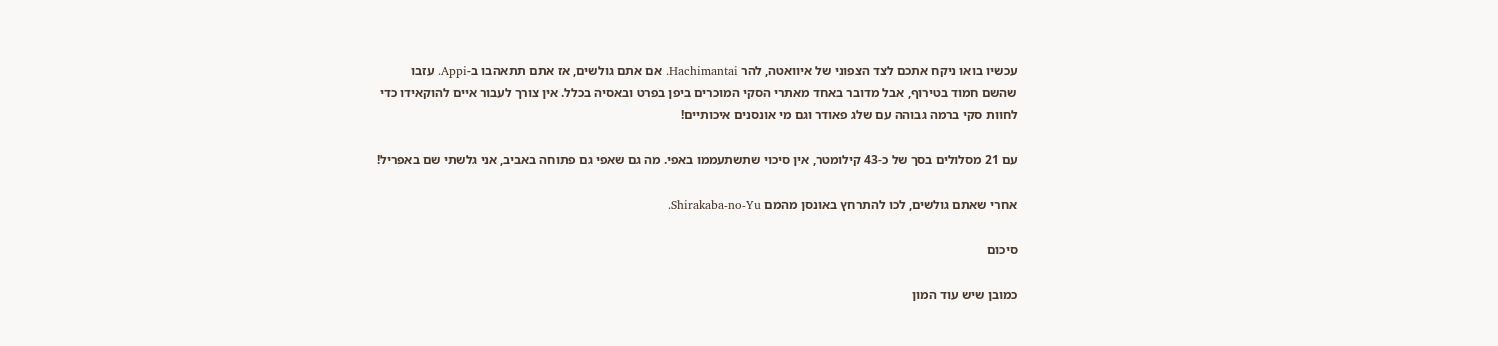עכשיו בואו ניקח אתכם לצד הצפוני של איוואטה, להר Hachimantai. אם אתם גולשים, אז אתם תתאהבו ב-Appi. עזבו שהשם חמוד בטירוף, אבל מדובר באחד מאתרי הסקי המוכרים ביפן בפרט ובאסיה בכלל. אין צורך לעבור איים להוקאידו כדי לחוות סקי ברמה גבוהה עם שלג פאודר וגם מי אונסנים איכותיים!

עם 21 מסלולים בסך של כ-43 קילומטר, אין סיכוי שתשתעממו באפי. מה גם שאפי גם פתוחה באביב, אני גלשתי שם באפריל!

אחרי שאתם גולשים, לכו להתרחץ באונסן מהמם Shirakaba-no-Yu.

סיכום

כמובן שיש עוד המון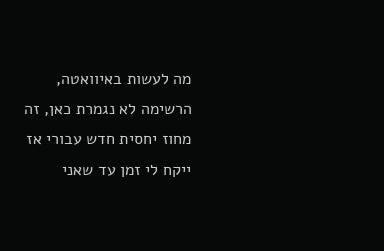מה לעשות באיוואטה, הרשימה לא נגמרת כאן, זה מחוז יחסית חדש עבורי אז ייקח לי זמן עד שאני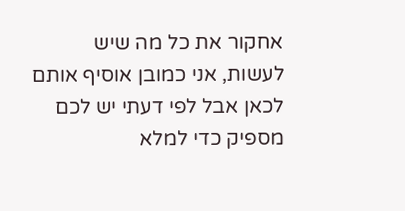אחקור את כל מה שיש לעשות, אני כמובן אוסיף אותם לכאן אבל לפי דעתי יש לכם מספיק כדי למלא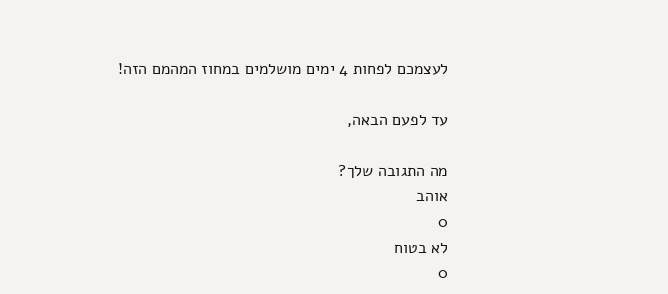לעצמכם לפחות 4 ימים מושלמים במחוז המהמם הזה!

עד לפעם הבאה,

מה התגובה שלך?
אוהב
0
לא בטוח
0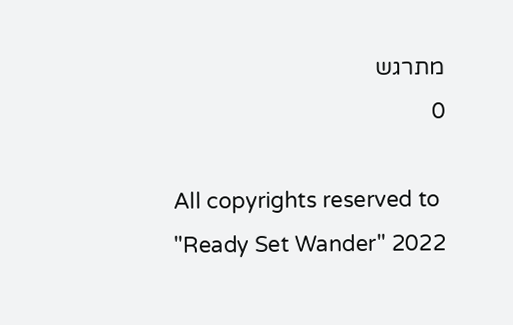מתרגש
0

All copyrights reserved to "Ready Set Wander" 2022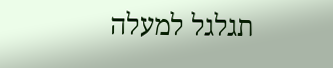תגלגל למעלה